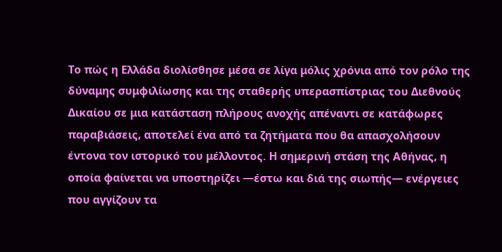Το πώς η Ελλάδα διολίσθησε μέσα σε λίγα μόλις χρόνια από τον ρόλο της δύναμης συμφιλίωσης και της σταθερής υπερασπίστριας του Διεθνούς Δικαίου σε μια κατάσταση πλήρους ανοχής απέναντι σε κατάφωρες παραβιάσεις, αποτελεί ένα από τα ζητήματα που θα απασχολήσουν έντονα τον ιστορικό του μέλλοντος. Η σημερινή στάση της Αθήνας, η οποία φαίνεται να υποστηρίζει —έστω και διά της σιωπής— ενέργειες που αγγίζουν τα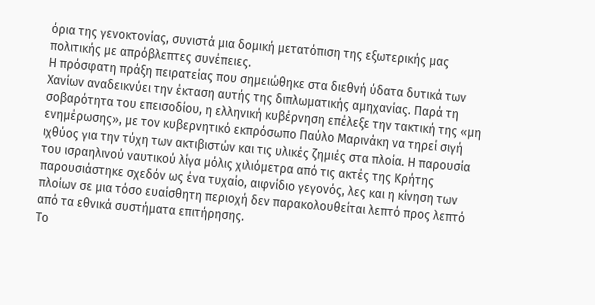όρια της γενοκτονίας, συνιστά μια δομική μετατόπιση της εξωτερικής μας πολιτικής με απρόβλεπτες συνέπειες.
Η πρόσφατη πράξη πειρατείας που σημειώθηκε στα διεθνή ύδατα δυτικά των Χανίων αναδεικνύει την έκταση αυτής της διπλωματικής αμηχανίας. Παρά τη σοβαρότητα του επεισοδίου, η ελληνική κυβέρνηση επέλεξε την τακτική της «μη ενημέρωσης», με τον κυβερνητικό εκπρόσωπο Παύλο Μαρινάκη να τηρεί σιγή ιχθύος για την τύχη των ακτιβιστών και τις υλικές ζημιές στα πλοία. Η παρουσία του ισραηλινού ναυτικού λίγα μόλις χιλιόμετρα από τις ακτές της Κρήτης παρουσιάστηκε σχεδόν ως ένα τυχαίο, αιφνίδιο γεγονός, λες και η κίνηση των πλοίων σε μια τόσο ευαίσθητη περιοχή δεν παρακολουθείται λεπτό προς λεπτό από τα εθνικά συστήματα επιτήρησης.
Το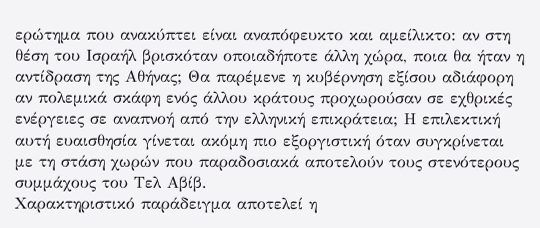ερώτημα που ανακύπτει είναι αναπόφευκτο και αμείλικτο: αν στη θέση του Ισραήλ βρισκόταν οποιαδήποτε άλλη χώρα, ποια θα ήταν η αντίδραση της Αθήνας; Θα παρέμενε η κυβέρνηση εξίσου αδιάφορη αν πολεμικά σκάφη ενός άλλου κράτους προχωρούσαν σε εχθρικές ενέργειες σε αναπνοή από την ελληνική επικράτεια; Η επιλεκτική αυτή ευαισθησία γίνεται ακόμη πιο εξοργιστική όταν συγκρίνεται με τη στάση χωρών που παραδοσιακά αποτελούν τους στενότερους συμμάχους του Τελ Αβίβ.
Χαρακτηριστικό παράδειγμα αποτελεί η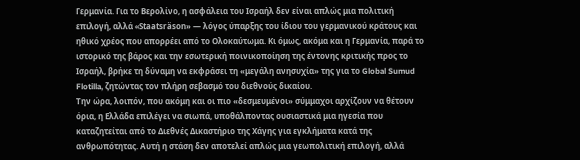Γερμανία. Για το Βερολίνο, η ασφάλεια του Ισραήλ δεν είναι απλώς μια πολιτική επιλογή, αλλά «Staatsräson» — λόγος ύπαρξης του ίδιου του γερμανικού κράτους και ηθικό χρέος που απορρέει από το Ολοκαύτωμα. Κι όμως, ακόμα και η Γερμανία, παρά το ιστορικό της βάρος και την εσωτερική ποινικοποίηση της έντονης κριτικής προς το Ισραήλ, βρήκε τη δύναμη να εκφράσει τη «μεγάλη ανησυχία» της για το Global Sumud Flotilla, ζητώντας τον πλήρη σεβασμό του διεθνούς δικαίου.
Την ώρα, λοιπόν, που ακόμη και οι πιο «δεσμευμένοι» σύμμαχοι αρχίζουν να θέτουν όρια, η Ελλάδα επιλέγει να σιωπά, υποθάλποντας ουσιαστικά μια ηγεσία που καταζητείται από το Διεθνές Δικαστήριο της Χάγης για εγκλήματα κατά της ανθρωπότητας. Αυτή η στάση δεν αποτελεί απλώς μια γεωπολιτική επιλογή, αλλά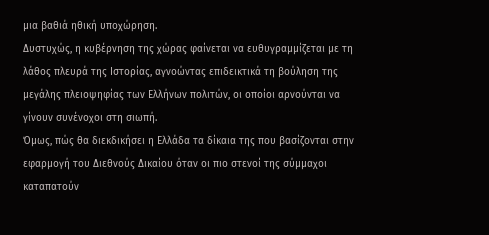μια βαθιά ηθική υποχώρηση.
Δυστυχώς, η κυβέρνηση της χώρας φαίνεται να ευθυγραμμίζεται με τη λάθος πλευρά της Ιστορίας, αγνοώντας επιδεικτικά τη βούληση της μεγάλης πλειοψηφίας των Ελλήνων πολιτών, οι οποίοι αρνούνται να γίνουν συνένοχοι στη σιωπή.
Όμως, πώς θα διεκδικήσει η Ελλάδα τα δίκαια της που βασίζονται στην εφαρμογή του Διεθνούς Δικαίου όταν οι πιο στενοί της σύμμαχοι καταπατούν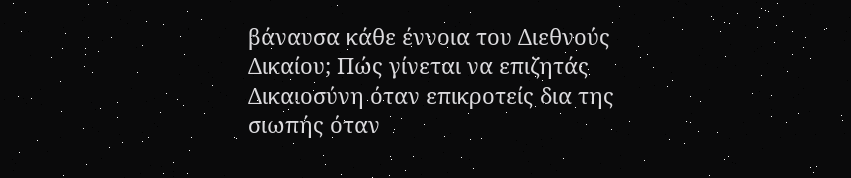βάναυσα κάθε έννοια του Διεθνούς Δικαίου; Πώς γίνεται να επιζητάς Δικαιοσύνη όταν επικροτείς δια της σιωπής όταν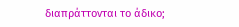διαπράττονται το άδικο;